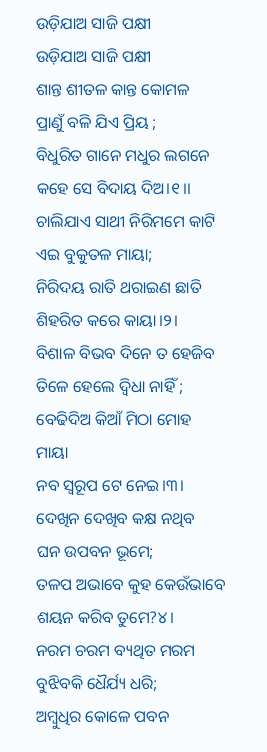ଉଡ଼ିଯାଅ ସାଜି ପକ୍ଷୀ
ଉଡ଼ିଯାଅ ସାଜି ପକ୍ଷୀ
ଶାନ୍ତ ଶୀତଳ କାନ୍ତ କୋମଳ
ପ୍ରାଣୁଁ ବଳି ଯିଏ ପ୍ରିୟ ;
ବିଧୁରିତ ଗାନେ ମଧୁର ଲଗନେ
କହେ ସେ ବିଦାୟ ଦିଅ।୧।।
ଚାଲିଯାଏ ସାଥୀ ନିରିମମେ କାଟି
ଏଇ ବୁକୁତଳ ମାୟା;
ନିରିଦୟ ରାତି ଥରାଇଣ ଛାତି
ଶିହରିତ କରେ କାୟା।୨।
ବିଶାଳ ବିଭବ ଦିନେ ତ ହେଜିବ
ତିଳେ ହେଲେ ଦ୍ୱିଧା ନାହିଁ ;
ବେଢିଦିଅ କିଆଁ ମିଠା ମୋହ ମାୟା
ନବ ସ୍ୱରୂପ ଟେ ନେଇ।୩।
ଦେଖିନ ଦେଖିବ କକ୍ଷ ନଥିବ
ଘନ ଉପବନ ଭୂମେ;
ତଳପ ଅଭାବେ କୁହ କେଉଁଭାବେ
ଶୟନ କରିବ ତୁମେ?୪।
ନରମ ଚରମ ବ୍ୟଥିତ ମରମ
ବୁଝିବକି ଧୈର୍ଯ୍ୟ ଧରି;
ଅମ୍ବୁଧିର କୋଳେ ପବନ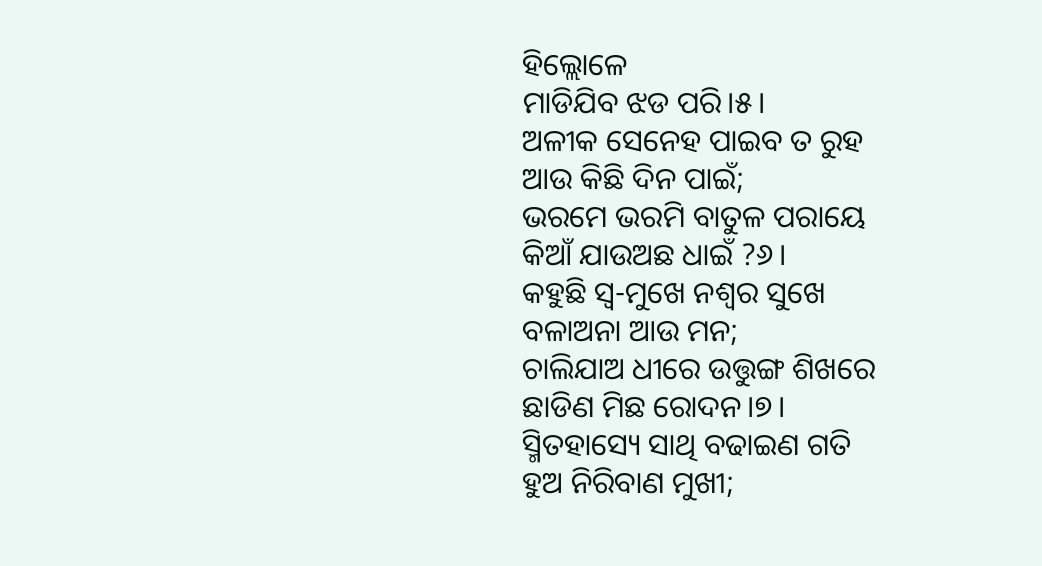ହିଲ୍ଲୋଳେ
ମାଡିଯିବ ଝଡ ପରି।୫।
ଅଳୀକ ସେନେହ ପାଇବ ତ ରୁହ
ଆଉ କିଛି ଦିନ ପାଇଁ;
ଭରମେ ଭରମି ବାତୁଳ ପରାୟେ
କିଆଁ ଯାଉଅଛ ଧାଇଁ ?୬।
କହୁଛି ସ୍ୱ-ମୁଖେ ନଶ୍ୱର ସୁଖେ
ବଳାଅନା ଆଉ ମନ;
ଚାଲିଯାଅ ଧୀରେ ଉତ୍ତୁଙ୍ଗ ଶିଖରେ
ଛାଡିଣ ମିଛ ରୋଦନ।୭।
ସ୍ମିତହାସ୍ୟେ ସାଥି ବଢାଇଣ ଗତି
ହୁଅ ନିରିବାଣ ମୁଖୀ;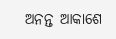ଅନନ୍ତ ଆକାଶେ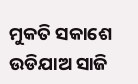ମୁକତି ସକାଶେ
ଉଡିଯାଅ ସାଜି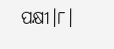ପକ୍ଷୀ।୮।